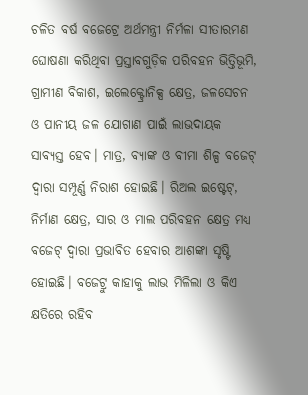ଚଳିତ ବର୍ଷ ବଜେଟ୍ରେ ଅର୍ଥମନ୍ତ୍ରୀ ନିର୍ମଳା ସୀତାରମଣ ଘୋଷଣା କରିଥିବା ପ୍ରସ୍ତାବଗୁଡ଼ିକ ପରିବହନ ଭିତ୍ତିଭୂମି, ଗ୍ରାମୀଣ ବିକାଶ, ଇଲେକ୍ଟ୍ରୋନିକ୍ସ କ୍ଷେତ୍ର, ଜଳସେଚନ ଓ ପାନୀୟ ଜଳ ଯୋଗାଣ ପାଇଁ ଲାଭଦାୟକ ସାବ୍ୟସ୍ତ ହେବ। ମାତ୍ର, ବ୍ୟାଙ୍କ ଓ ବୀମା ଶିଳ୍ପ ବଜେଟ୍ ଦ୍ବାରା ସମ୍ପୂର୍ଣ୍ଣ ନିରାଶ ହୋଇଛି। ରିଅଲ ଇଷ୍ଟେଟ୍, ନିର୍ମାଣ କ୍ଷେତ୍ର, ସାର ଓ ମାଲ ପରିବହନ କ୍ଷେତ୍ର ମଧ୍ୟ ବଜେଟ୍ ଦ୍ବାରା ପ୍ରଭାବିତ ହେବାର ଆଶଙ୍କା ସୃଷ୍ଟି ହୋଇଛି। ବଜେଟ୍ରୁ କାହାକୁ ଲାଭ ମିଳିଲା ଓ କିଏ କ୍ଷତିରେ ରହିବ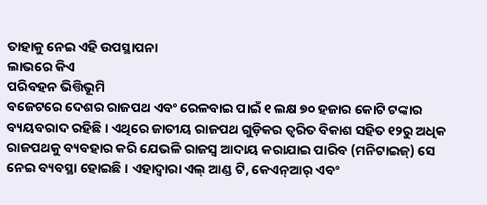ତାହାକୁ ନେଇ ଏହି ଉପସ୍ଥାପନା
ଲାଭରେ କିଏ
ପରିବହନ ଭିତ୍ତିଭୂମି
ବଜେଟରେ ଦେଶର ରାଜପଥ ଏବଂ ରେଳବାଇ ପାଇଁ ୧ ଲକ୍ଷ ୭୦ ହଜାର କୋଟି ଟଙ୍କାର ବ୍ୟୟବରାଦ ରହିଛି। ଏଥିରେ ଜାତୀୟ ରାଜପଥ ଗୁଡ଼ିକର ତ୍ବରିତ ବିକାଶ ସହିତ ୧୨ରୁ ଅଧିକ ରାଜପଥକୁ ବ୍ୟବହାର କରି ଯେଭଳି ରାଜସ୍ବ ଆଦାୟ କରାଯାଇ ପାରିବ (ମନିଟାଇଜ୍) ସେ ନେଇ ବ୍ୟବସ୍ଥା ହୋଇଛି। ଏହାଦ୍ବାରା ଏଲ୍ ଆଣ୍ଡ ଟି, କେଏନ୍ଆର୍ ଏବଂ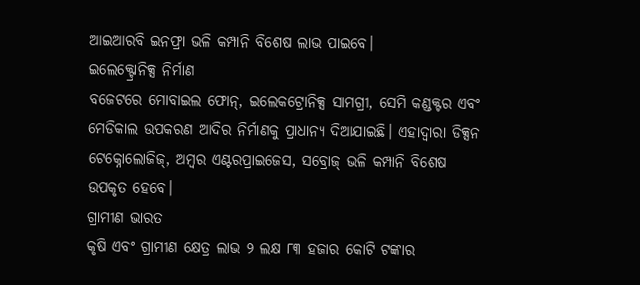ଆଇଆରବି ଇନଫ୍ରା ଭଳି କମ୍ପାନି ବିଶେଷ ଲାଭ ପାଇବେ।
ଇଲେକ୍ଟ୍ରୋନିକ୍ସ ନିର୍ମାଣ
ବଜେଟରେ ମୋବାଇଲ ଫୋନ୍, ଇଲେକଟ୍ରୋନିକ୍ସ ସାମଗ୍ରୀ, ସେମି କଣ୍ଡକ୍ଟର ଏବଂ ମେଡିକାଲ ଉପକରଣ ଆଦିର ନିର୍ମାଣକୁ ପ୍ରାଧାନ୍ୟ ଦିଆଯାଇଛି। ଏହାଦ୍ବାରା ଡିକ୍ସନ ଟେକ୍ନୋଲୋଜିଜ୍, ଅମ୍ବର ଏଣ୍ଟରପ୍ରାଇଜେସ, ସବ୍ରୋଜ୍ ଭଳି କମ୍ପାନି ବିଶେଷ ଉପକୃତ ହେବେ।
ଗ୍ରାମୀଣ ଭାରତ
କୃଷି ଏବଂ ଗ୍ରାମୀଣ କ୍ଷେତ୍ର ଲାଭ ୨ ଲକ୍ଷ ୮୩ ହଜାର କୋଟି ଟଙ୍କାର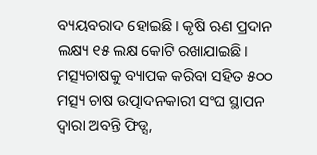ବ୍ୟୟବରାଦ ହୋଇଛି। କୃଷି ଋଣ ପ୍ରଦାନ ଲକ୍ଷ୍ୟ ୧୫ ଲକ୍ଷ କୋଟି ରଖାଯାଇଛି। ମତ୍ସ୍ୟଚାଷକୁ ବ୍ୟାପକ କରିବା ସହିତ ୫୦୦ ମତ୍ସ୍ୟ ଚାଷ ଉତ୍ପାଦନକାରୀ ସଂଘ ସ୍ଥାପନ ଦ୍ବାରା ଅବନ୍ତି ଫିଡ୍ସ,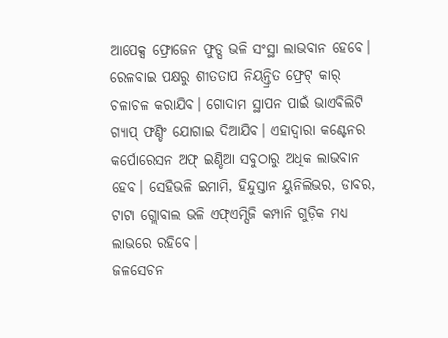ଆପେକ୍ସ ଫ୍ରୋଜେନ ଫୁଡ୍ସ ଭଳି ସଂସ୍ଥା ଲାଭବାନ ହେବେ। ରେଳବାଇ ପକ୍ଷରୁ ଶୀତତାପ ନିୟନ୍ତ୍ରିତ ଫ୍ରେଟ୍ କାର୍ ଚଳାଚଳ କରାଯିବ। ଗୋଦାମ ସ୍ଥାପନ ପାଇଁ ଭାଏବିଲିଟି ଗ୍ୟାପ୍ ଫଣ୍ଡିଂ ଯୋଗାଇ ଦିଆଯିବ। ଏହାଦ୍ବାରା କଣ୍ଟେନର କର୍ପୋରେସନ ଅଫ୍ ଇଣ୍ଡିଆ ସବୁଠାରୁ ଅଧିକ ଲାଭବାନ ହେବ। ସେହିଭଳି ଇମାମି, ହିନ୍ଦୁସ୍ତାନ ୟୁନିଲିଭର, ଡାବର, ଟାଟା ଗ୍ଲୋବାଲ ଭଳି ଏଫ୍ଏମ୍ସିଜି କମ୍ପାନି ଗୁଡ଼ିକ ମଧ୍ୟ ଲାଭରେ ରହିବେ।
ଜଳସେଚନ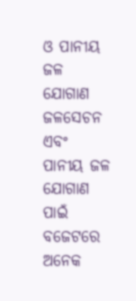ଓ ପାନୀୟ ଜଳ ଯୋଗାଣ
ଜଳସେଚନ ଏବଂ ପାନୀୟ ଜଳ ଯୋଗାଣ ପାଇଁ ବଜେଟରେ ଅନେକ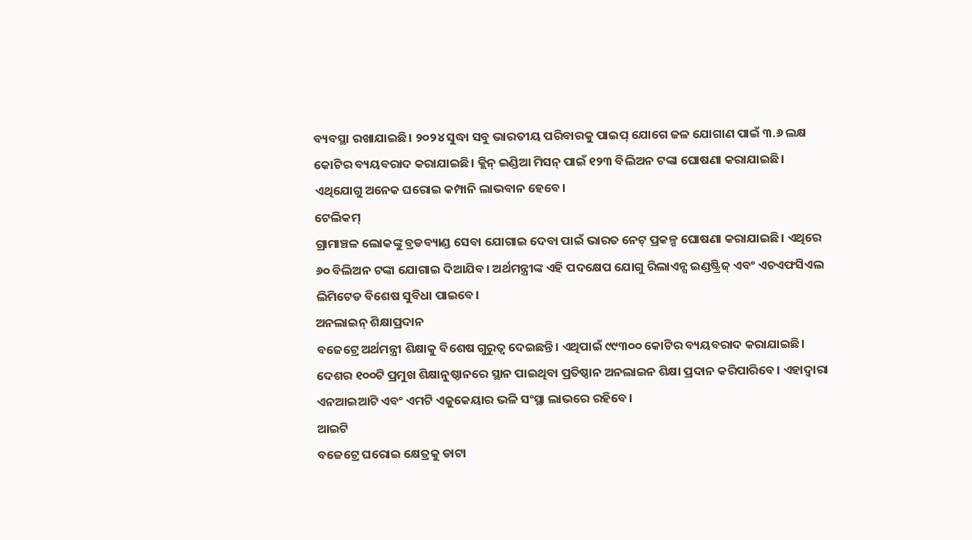ବ୍ୟବସ୍ଥା ରଖାଯାଇଛି। ୨୦୨୪ ସୁଦ୍ଧା ସବୁ ଭାରତୀୟ ପରିବାରକୁ ପାଇପ୍ ଯୋଗେ ଜଳ ଯୋଗାଣ ପାଇଁ ୩.୬ ଲକ୍ଷ କୋଟିର ବ୍ୟୟବରାଦ କରାଯାଇଛି। କ୍ଲିନ୍ ଇଣ୍ଡିଆ ମିସନ୍ ପାଇଁ ୧୨୩ ବିଲିଅନ ଟଙ୍କା ଘୋଷଣା କରାଯାଇଛି। ଏଥିଯୋଗୁ ଅନେକ ଘରୋଇ କମ୍ପାନି ଲାଭବାନ ହେବେ।
ଟେଲିକମ୍
ଗ୍ରାମାଞ୍ଚଳ ଲୋକଙ୍କୁ ବ୍ରଡବ୍ୟାଣ୍ଡ ସେବା ଯୋଗାଇ ଦେବା ପାଇଁ ଭାରତ ନେଟ୍ ପ୍ରକଳ୍ପ ଘୋଷଣା କରାଯାଇଛି। ଏଥିରେ ୬୦ ବିଲିଅନ ଟଙ୍କା ଯୋଗାଇ ଦିଆଯିବ। ଅର୍ଥମନ୍ତ୍ରୀଙ୍କ ଏହି ପଦକ୍ଷେପ ଯୋଗୁ ରିଲାଏନ୍ସ ଇଣ୍ଡଷ୍ଟ୍ରିଜ୍ ଏବଂ ଏଚଏଫସିଏଲ ଲିମିଟେଡ ବିଶେଷ ସୁବିଧା ପାଇବେ।
ଅନଲାଇନ୍ ଶିକ୍ଷାପ୍ରଦାନ
ବଜେଟ୍ରେ ଅର୍ଥମନ୍ତ୍ରୀ ଶିକ୍ଷାକୁ ବିଶେଷ ଗୁରୁତ୍ବ ଦେଇଛନ୍ତି। ଏଥିପାଇଁ ୯୯୩୦୦ କୋଟିର ବ୍ୟୟବରାଦ କରାଯାଇଛି। ଦେଶର ୧୦୦ଟି ପ୍ରମୁଖ ଶିକ୍ଷାନୁଷ୍ଠାନରେ ସ୍ଥାନ ପାଇଥିବା ପ୍ରତିଷ୍ଠାନ ଅନଲାଇନ ଶିକ୍ଷା ପ୍ରଦାନ କରିପାରିବେ। ଏହାଦ୍ବାରା ଏନଆଇଆଟି ଏବଂ ଏମଟି ଏଜୁକେୟାର ଭଳି ସଂସ୍ଥା ଲାଭରେ ରହିବେ।
ଆଇଟି
ବଜେଟ୍ରେ ଘରୋଇ କ୍ଷେତ୍ରକୁ ଡାଟା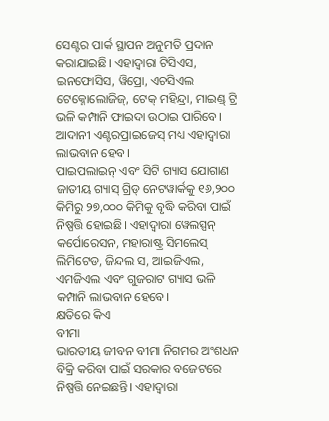ସେଣ୍ଟର ପାର୍କ ସ୍ଥାପନ ଅନୁମତି ପ୍ରଦାନ କରାଯାଇଛି। ଏହାଦ୍ବାରା ଟିସିଏସ, ଇନଫୋସିସ, ୱିପ୍ରୋ, ଏଚସିଏଲ ଟେକ୍ନୋଲୋଜିଜ୍, ଟେକ୍ ମହିନ୍ଦ୍ରା, ମାଇଣ୍ଡ୍ ଟ୍ରି ଭଳି କମ୍ପାନି ଫାଇଦା ଉଠାଇ ପାରିବେ। ଆଦାନୀ ଏଣ୍ଟରପ୍ରାଇଜେସ୍ ମଧ୍ୟ ଏହାଦ୍ବାରା ଲାଭବାନ ହେବ।
ପାଇପଲାଇନ୍ ଏବଂ ସିଟି ଗ୍ୟାସ ଯୋଗାଣ
ଜାତୀୟ ଗ୍ୟାସ୍ ଗ୍ରିଡ୍ ନେଟୱାର୍କକୁ ୧୬,୨୦୦ କିମିରୁ ୨୭,୦୦୦ କିମିକୁ ବୃଦ୍ଧି କରିବା ପାଇଁ ନିଷ୍ପତ୍ତି ହୋଇଛି। ଏହାଦ୍ବାରା ୱେଲସ୍ପନ୍ କର୍ପୋରେସନ, ମହାରାଷ୍ଟ୍ର ସିମଲେସ୍ ଲିମିଟେଡ, ଜିନ୍ଦଲ ସ, ଆଇଜିଏଲ, ଏମଜିଏଲ ଏବଂ ଗୁଜରାଟ ଗ୍ୟାସ ଭଳି କମ୍ପାନି ଲାଭବାନ ହେବେ।
କ୍ଷତିରେ କିଏ
ବୀମା
ଭାରତୀୟ ଜୀବନ ବୀମା ନିଗମର ଅଂଶଧନ ବିକ୍ରି କରିବା ପାଇଁ ସରକାର ବଜେଟରେ ନିଷ୍ପତ୍ତି ନେଇଛନ୍ତି। ଏହାଦ୍ବାରା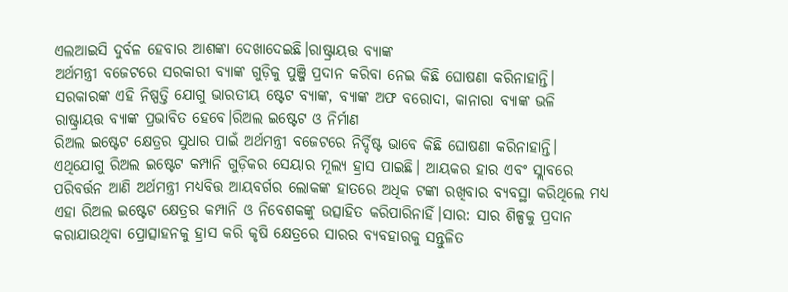ଏଲଆଇସି ଦୁର୍ବଳ ହେବାର ଆଶଙ୍କା ଦେଖାଦେଇଛି।ରାଷ୍ଟ୍ରାୟତ୍ତ ବ୍ୟାଙ୍କ
ଅର୍ଥମନ୍ତ୍ରୀ ବଜେଟରେ ସରକାରୀ ବ୍ୟାଙ୍କ ଗୁଡ଼ିକୁ ପୁଞ୍ଜି ପ୍ରଦାନ କରିବା ନେଇ କିଛି ଘୋଷଣା କରିନାହାନ୍ତି। ସରକାରଙ୍କ ଏହି ନିଷ୍ପତ୍ତି ଯୋଗୁ ଭାରତୀୟ ଷ୍ଟେଟ ବ୍ୟାଙ୍କ, ବ୍ୟାଙ୍କ ଅଫ ବରୋଦା, କାନାରା ବ୍ୟାଙ୍କ ଭଳି ରାଷ୍ଟ୍ରାୟତ୍ତ ବ୍ୟାଙ୍କ ପ୍ରଭାବିତ ହେବେ।ରିଅଲ ଇଷ୍ଟେଟ ଓ ନିର୍ମାଣ
ରିଅଲ ଇଷ୍ଟେଟ କ୍ଷେତ୍ରର ସୁଧାର ପାଇଁ ଅର୍ଥମନ୍ତ୍ରୀ ବଜେଟରେ ନିର୍ଦ୍ଦିଷ୍ଟ ଭାବେ କିଛି ଘୋଷଣା କରିନାହାନ୍ତି। ଏଥିଯୋଗୁ ରିଅଲ ଇଷ୍ଟେଟ କମ୍ପାନି ଗୁଡ଼ିକର ସେୟାର ମୂଲ୍ୟ ହ୍ରାସ ପାଇଛି। ଆୟକର ହାର ଏବଂ ସ୍ଲାବରେ ପରିବର୍ତ୍ତନ ଆଣି ଅର୍ଥମନ୍ତ୍ରୀ ମଧ୍ୟବିତ୍ତ ଆୟବର୍ଗର ଲୋକଙ୍କ ହାତରେ ଅଧିକ ଟଙ୍କା ରଖିବାର ବ୍ୟବସ୍ଥା କରିଥିଲେ ମଧ୍ୟ ଏହା ରିଅଲ ଇଷ୍ଟେଟ କ୍ଷେତ୍ରର କମ୍ପାନି ଓ ନିବେଶକଙ୍କୁ ଉତ୍ସାହିତ କରିପାରିନାହିଁ।ସାର: ସାର ଶିଳ୍ପକୁ ପ୍ରଦାନ କରାଯାଉଥିବା ପ୍ରୋତ୍ସାହନକୁ ହ୍ରାସ କରି କୃଷି କ୍ଷେତ୍ରରେ ସାରର ବ୍ୟବହାରକୁ ସନ୍ତୁଳିତ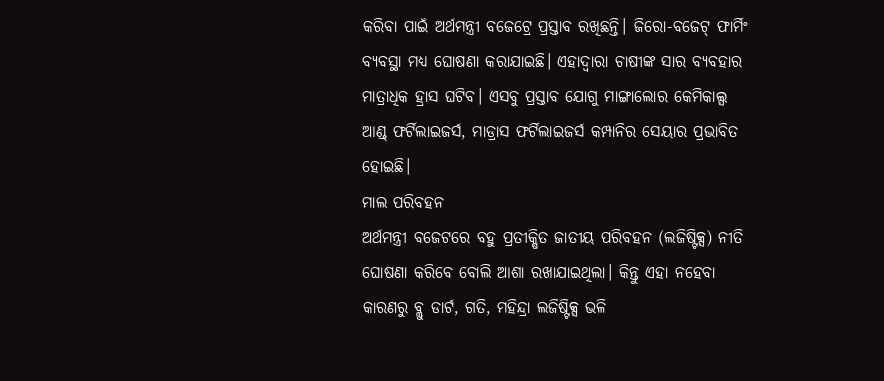କରିବା ପାଇଁ ଅର୍ଥମନ୍ତ୍ରୀ ବଜେଟ୍ରେ ପ୍ରସ୍ତାବ ରଖିଛନ୍ତି। ଜିରୋ-ବଜେଟ୍ ଫାର୍ମିଂ ବ୍ୟବସ୍ଥା ମଧ୍ୟ ଘୋଷଣା କରାଯାଇଛି। ଏହାଦ୍ବାରା ଚାଷୀଙ୍କ ସାର ବ୍ୟବହାର ମାତ୍ରାଧିକ ହ୍ରାସ ଘଟିବ। ଏସବୁ ପ୍ରସ୍ତାବ ଯୋଗୁ ମାଙ୍ଗାଲୋର କେମିକାଲ୍ସ ଆଣ୍ଡ୍ ଫର୍ଟିଲାଇଜର୍ସ, ମାଡ୍ରାସ ଫର୍ଟିଲାଇଜର୍ସ କମ୍ପାନିର ସେୟାର ପ୍ରଭାବିତ ହୋଇଛି।
ମାଲ ପରିବହନ
ଅର୍ଥମନ୍ତ୍ରୀ ବଜେଟରେ ବହୁ ପ୍ରତୀକ୍ଷିତ ଜାତୀୟ ପରିବହନ (ଲଜିଷ୍ଟିକ୍ସ) ନୀତି ଘୋଷଣା କରିବେ ବୋଲି ଆଶା ରଖାଯାଇଥିଲା। କିନ୍ତୁ ଏହା ନହେବା କାରଣରୁ ବ୍ଲୁ ଡାର୍ଟ, ଗତି, ମହିନ୍ଦ୍ରା ଲଜିଷ୍ଟିକ୍ସ ଭଳି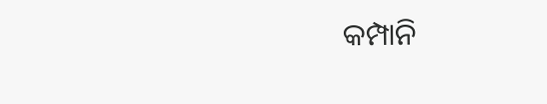କମ୍ପାନି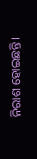ନିରାଶ ହୋଇଛନ୍ତି।